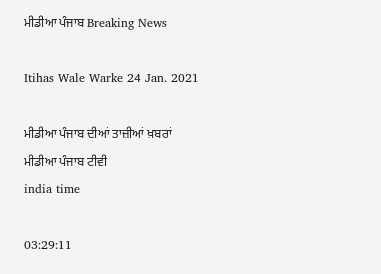ਮੀਡੀਆ ਪੰਜਾਬ Breaking News

Itihas Wale Warke 24 Jan. 2021

ਮੀਡੀਆ ਪੰਜਾਬ ਦੀਆਂ ਤਾਜ਼ੀਆਂ ਖ਼ਬਰਾਂ
ਮੀਡੀਆ ਪੰਜਾਬ ਟੀਵੀ
india time

03:29:11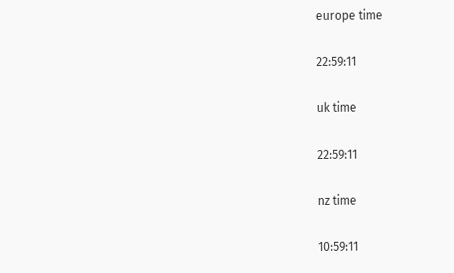europe time

22:59:11

uk time

22:59:11

nz time

10:59:11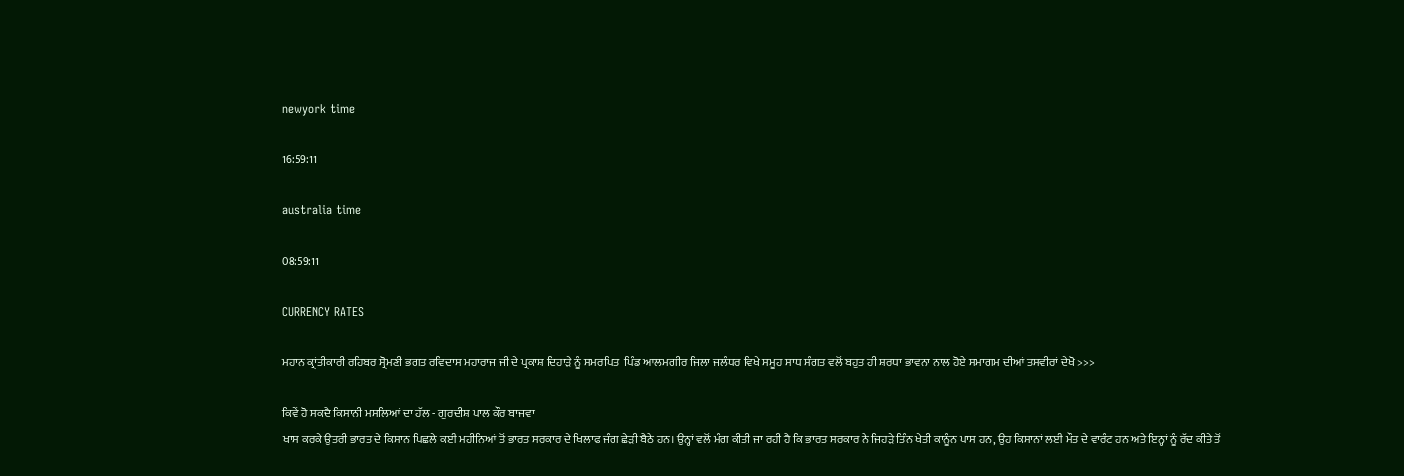newyork time

16:59:11

australia time

08:59:11

CURRENCY RATES

ਮਹਾਨ ਕ੍ਰਾਂਤੀਕਾਰੀ ਰਹਿਬਰ ਸ੍ਰੋਮਣੀ ਭਗਤ ਰਵਿਦਾਸ ਮਹਾਰਾਜ ਜੀ ਦੇ ਪ੍ਰਕਾਸ਼ ਦਿਹਾੜੇ ਨੂੰ ਸਮਰਪਿਤ  ਪਿੰਡ ਆਲਮਗੀਰ ਜਿਲਾ ਜਲੰਧਰ ਵਿਖੇ ਸਮੂਹ ਸਾਧ ਸੰਗਤ ਵਲੋਂ ਬਹੁਤ ਹੀ ਸ਼ਰਧਾ ਭਾਵਨਾ ਨਾਲ ਹੋਏ ਸਮਾਗਮ ਦੀਆਂ ਤਸਵੀਰਾਂ ਦੇਖੋ >>>

ਕਿਵੇਂ ਹੋ ਸਕਦੈ ਕਿਸਾਨੀ ਮਸਲਿਆਂ ਦਾ ਹੱਲ - ਗੁਰਦੀਸ਼ ਪਾਲ ਕੌਰ ਬਾਜਵਾ
ਖਾਸ ਕਰਕੇ ਉਤਰੀ ਭਾਰਤ ਦੇ ਕਿਸਾਨ ਪਿਛਲੇ ਕਈ ਮਹੀਨਿਆਂ ਤੋਂ ਭਾਰਤ ਸਰਕਾਰ ਦੇ ਖਿਲਾਫ ਜੰਗ ਛੇੜੀ ਬੈਠੇ ਹਨ। ਉਨ੍ਹਾਂ ਵਲੋਂ ਮੰਗ ਕੀਤੀ ਜਾ ਰਹੀ ਹੈ ਕਿ ਭਾਰਤ ਸਰਕਾਰ ਨੇ ਜਿਹੜੇ ਤਿੰਨ ਖੇਤੀ ਕਾਨੂੰਨ ਪਾਸ ਹਨ, ਉਹ ਕਿਸਾਨਾਂ ਲਈ ਮੌਤ ਦੇ ਵਾਰੰਟ ਹਨ ਅਤੇ ਇਨ੍ਹਾਂ ਨੂੰ ਰੱਦ ਕੀਤੇ ਤੋਂ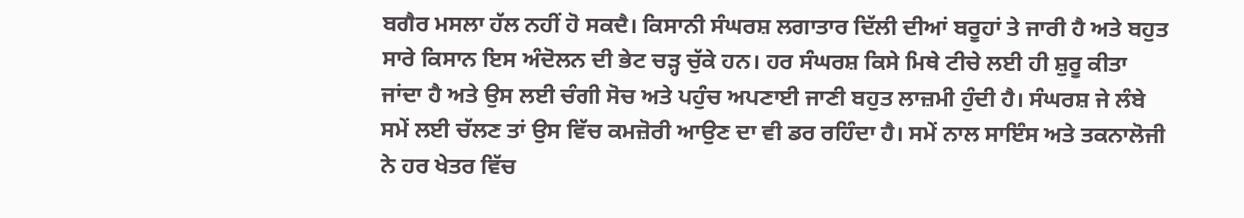ਬਗੈਰ ਮਸਲਾ ਹੱਲ ਨਹੀਂ ਹੋ ਸਕਦੈ। ਕਿਸਾਨੀ ਸੰਘਰਸ਼ ਲਗਾਤਾਰ ਦਿੱਲੀ ਦੀਆਂ ਬਰੂਹਾਂ ਤੇ ਜਾਰੀ ਹੈ ਅਤੇ ਬਹੁਤ ਸਾਰੇ ਕਿਸਾਨ ਇਸ ਅੰਦੋਲਨ ਦੀ ਭੇਟ ਚੜ੍ਹ ਚੁੱਕੇ ਹਨ। ਹਰ ਸੰਘਰਸ਼ ਕਿਸੇ ਮਿਥੇ ਟੀਚੇ ਲਈ ਹੀ ਸ਼ੁਰੂ ਕੀਤਾ ਜਾਂਦਾ ਹੈ ਅਤੇ ਉਸ ਲਈ ਚੰਗੀ ਸੋਚ ਅਤੇ ਪਹੁੰਚ ਅਪਣਾਈ ਜਾਣੀ ਬਹੁਤ ਲਾਜ਼ਮੀ ਹੁੰਦੀ ਹੈ। ਸੰਘਰਸ਼ ਜੇ ਲੰਬੇ ਸਮੇਂ ਲਈ ਚੱਲਣ ਤਾਂ ਉਸ ਵਿੱਚ ਕਮਜ਼ੋਰੀ ਆਉਣ ਦਾ ਵੀ ਡਰ ਰਹਿੰਦਾ ਹੈ। ਸਮੇਂ ਨਾਲ ਸਾਇੰਸ ਅਤੇ ਤਕਨਾਲੋਜੀ ਨੇ ਹਰ ਖੇਤਰ ਵਿੱਚ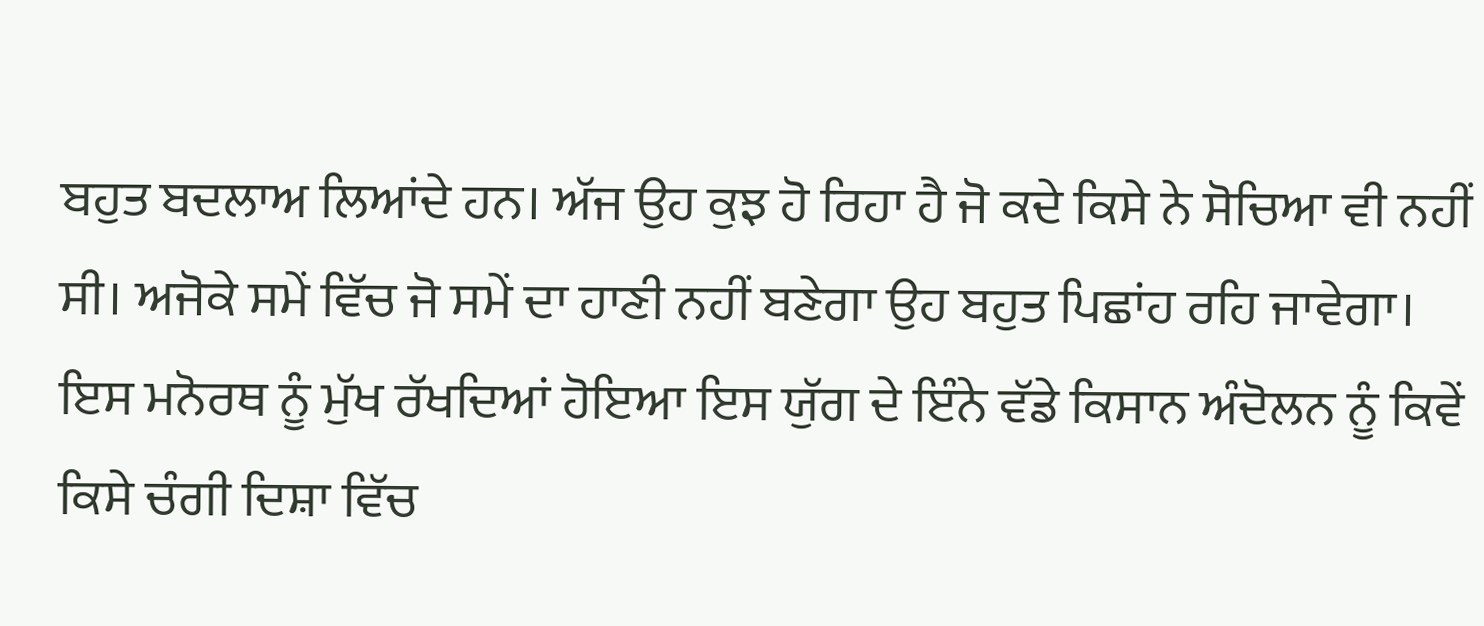ਬਹੁਤ ਬਦਲਾਅ ਲਿਆਂਦੇ ਹਨ। ਅੱਜ ਉਹ ਕੁਝ ਹੋ ਰਿਹਾ ਹੈ ਜੋ ਕਦੇ ਕਿਸੇ ਨੇ ਸੋਚਿਆ ਵੀ ਨਹੀਂ ਸੀ। ਅਜੋਕੇ ਸਮੇਂ ਵਿੱਚ ਜੋ ਸਮੇਂ ਦਾ ਹਾਣੀ ਨਹੀਂ ਬਣੇਗਾ ਉਹ ਬਹੁਤ ਪਿਛਾਂਹ ਰਹਿ ਜਾਵੇਗਾ। ਇਸ ਮਨੋਰਥ ਨੂੰ ਮੁੱਖ ਰੱਖਦਿਆਂ ਹੋਇਆ ਇਸ ਯੁੱਗ ਦੇ ਇੰਨੇ ਵੱਡੇ ਕਿਸਾਨ ਅੰਦੋਲਨ ਨੂੰ ਕਿਵੇਂ ਕਿਸੇ ਚੰਗੀ ਦਿਸ਼ਾ ਵਿੱਚ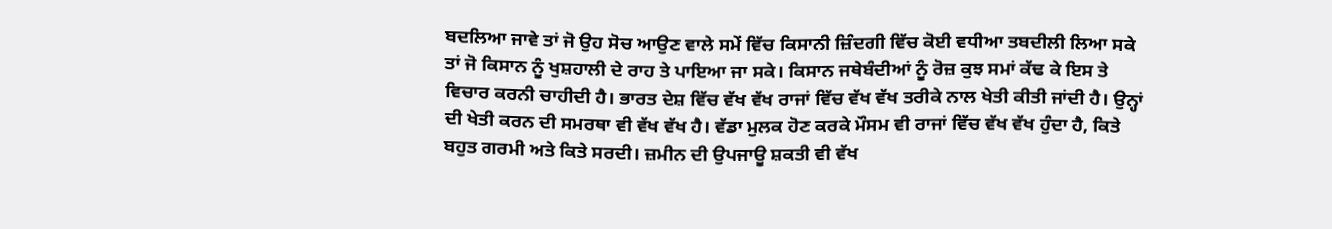ਬਦਲਿਆ ਜਾਵੇ ਤਾਂ ਜੋ ਉਹ ਸੋਚ ਆਉਣ ਵਾਲੇ ਸਮੇਂ ਵਿੱਚ ਕਿਸਾਨੀ ਜ਼ਿੰਦਗੀ ਵਿੱਚ ਕੋਈ ਵਧੀਆ ਤਬਦੀਲੀ ਲਿਆ ਸਕੇ ਤਾਂ ਜੋ ਕਿਸਾਨ ਨੂੰ ਖੁਸ਼ਹਾਲੀ ਦੇ ਰਾਹ ਤੇ ਪਾਇਆ ਜਾ ਸਕੇ। ਕਿਸਾਨ ਜਥੇਬੰਦੀਆਂ ਨੂੰ ਰੋਜ਼ ਕੁਝ ਸਮਾਂ ਕੱਢ ਕੇ ਇਸ ਤੇ ਵਿਚਾਰ ਕਰਨੀ ਚਾਹੀਦੀ ਹੈ। ਭਾਰਤ ਦੇਸ਼ ਵਿੱਚ ਵੱਖ ਵੱਖ ਰਾਜਾਂ ਵਿੱਚ ਵੱਖ ਵੱਖ ਤਰੀਕੇ ਨਾਲ ਖੇਤੀ ਕੀਤੀ ਜਾਂਦੀ ਹੈ। ਉਨ੍ਹਾਂ ਦੀ ਖੇਤੀ ਕਰਨ ਦੀ ਸਮਰਥਾ ਵੀ ਵੱਖ ਵੱਖ ਹੈ। ਵੱਡਾ ਮੁਲਕ ਹੋਣ ਕਰਕੇ ਮੌਸਮ ਵੀ ਰਾਜਾਂ ਵਿੱਚ ਵੱਖ ਵੱਖ ਹੁੰਦਾ ਹੈ, ਕਿਤੇ ਬਹੁਤ ਗਰਮੀ ਅਤੇ ਕਿਤੇ ਸਰਦੀ। ਜ਼ਮੀਨ ਦੀ ਉਪਜਾਊ ਸ਼ਕਤੀ ਵੀ ਵੱਖ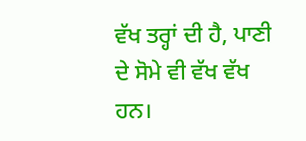ਵੱਖ ਤਰ੍ਹਾਂ ਦੀ ਹੈ, ਪਾਣੀ ਦੇ ਸੋਮੇ ਵੀ ਵੱਖ ਵੱਖ ਹਨ।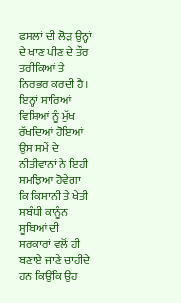ਫਸਲਾਂ ਦੀ ਲੋੜ ਉਨ੍ਹਾਂ ਦੇ ਖਾਣ ਪੀਣ ਦੇ ਤੌਰ ਤਰੀਕਿਆਂ ਤੇ ਨਿਰਭਰ ਕਰਦੀ ਹੈ। ਇਨ੍ਹਾਂ ਸਾਰਿਆਂ ਵਿਸ਼ਿਆਂ ਨੂੰ ਮੁੱਖ ਰੱਖਦਿਆਂ ਹੋਇਆਂ ਉਸ ਸਮੇਂ ਦੇ ਨੀਤੀਵਾਨਾਂ ਨੇ ਇਹੀ ਸਮਝਿਆ ਹੋਵੇਗਾ ਕਿ ਕਿਸਾਨੀ ਤੇ ਖੇਤੀ ਸਬੰਧੀ ਕਾਨੂੰਨ ਸੂਬਿਆਂ ਦੀ ਸਰਕਾਰਾਂ ਵਲੋਂ ਹੀ ਬਣਾਏ ਜਾਣੇ ਚਾਹੀਦੇ ਹਨ ਕਿਉਂਕਿ ਉਹ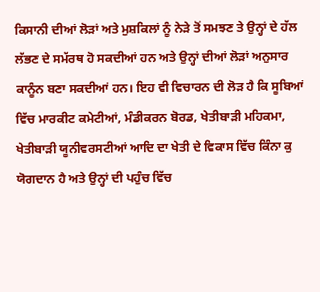ਕਿਸਾਨੀ ਦੀਆਂ ਲੋੜਾਂ ਅਤੇ ਮੁਸ਼ਕਿਲਾਂ ਨੂੰ ਨੇੜੇ ਤੋਂ ਸਮਝਣ ਤੇ ਉਨ੍ਹਾਂ ਦੇ ਹੱਲ ਲੱਭਣ ਦੇ ਸਮੱਰਥ ਹੋ ਸਕਦੀਆਂ ਹਨ ਅਤੇ ਉਨ੍ਹਾਂ ਦੀਆਂ ਲੋੜਾਂ ਅਨੁਸਾਰ ਕਾਨੂੰਨ ਬਣਾ ਸਕਦੀਆਂ ਹਨ। ਇਹ ਵੀ ਵਿਚਾਰਨ ਦੀ ਲੋੜ ਹੈ ਕਿ ਸੂਬਿਆਂ ਵਿੱਚ ਮਾਰਕੀਟ ਕਮੇਟੀਆਂ, ਮੰਡੀਕਰਨ ਬੋਰਡ, ਖੇਤੀਬਾੜੀ ਮਹਿਕਮਾ, ਖੇਤੀਬਾੜੀ ਯੂਨੀਵਰਸਟੀਆਂ ਆਦਿ ਦਾ ਖੇਤੀ ਦੇ ਵਿਕਾਸ ਵਿੱਚ ਕਿੰਨਾ ਕੁ ਯੋਗਦਾਨ ਹੈ ਅਤੇ ਉਨ੍ਹਾਂ ਦੀ ਪਹੁੰਚ ਵਿੱਚ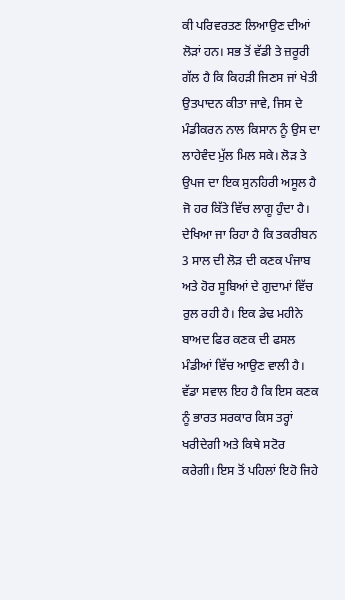ਕੀ ਪਰਿਵਰਤਣ ਲਿਆਉਣ ਦੀਆਂ ਲੋੜਾਂ ਹਨ। ਸਭ ਤੋਂ ਵੱਡੀ ਤੇ ਜ਼ਰੂਰੀ ਗੱਲ ਹੈ ਕਿ ਕਿਹੜੀ ਜਿਣਸ ਜਾਂ ਖੇਤੀ ਉਤਪਾਦਨ ਕੀਤਾ ਜਾਵੇ, ਜਿਸ ਦੇ ਮੰਡੀਕਰਨ ਨਾਲ ਕਿਸਾਨ ਨੂੰ ਉਸ ਦਾ ਲਾਹੇਵੰਦ ਮੁੱਲ ਮਿਲ ਸਕੇ। ਲੋੜ ਤੇ ਉਪਜ ਦਾ ਇਕ ਸੁਨਹਿਰੀ ਅਸੂਲ ਹੈ ਜੋ ਹਰ ਕਿੱਤੇ ਵਿੱਚ ਲਾਗੂ ਹੁੰਦਾ ਹੈ। ਦੇਖਿਆ ਜਾ ਰਿਹਾ ਹੈ ਕਿ ਤਕਰੀਬਨ 3 ਸਾਲ ਦੀ ਲੋੜ ਦੀ ਕਣਕ ਪੰਜਾਬ ਅਤੇ ਹੋਰ ਸੂਬਿਆਂ ਦੇ ਗੁਦਾਮਾਂ ਵਿੱਚ ਰੁਲ ਰਹੀ ਹੈ। ਇਕ ਡੇਢ ਮਹੀਨੇ ਬਾਅਦ ਫਿਰ ਕਣਕ ਦੀ ਫਸਲ ਮੰਡੀਆਂ ਵਿੱਚ ਆਉਣ ਵਾਲੀ ਹੈ। ਵੱਡਾ ਸਵਾਲ ਇਹ ਹੈ ਕਿ ਇਸ ਕਣਕ ਨੂੰ ਭਾਰਤ ਸਰਕਾਰ ਕਿਸ ਤਰ੍ਹਾਂ ਖਰੀਦੇਗੀ ਅਤੇ ਕਿਥੇ ਸਟੋਰ ਕਰੇਗੀ। ਇਸ ਤੋਂ ਪਹਿਲਾਂ ਇਹੋ ਜਿਹੇ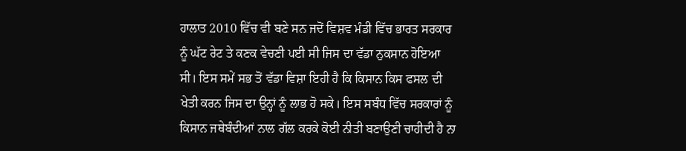ਹਾਲਾਤ 2010 ਵਿੱਚ ਵੀ ਬਣੇ ਸਨ ਜਦੋਂ ਵਿਸ਼ਵ ਮੰਡੀ ਵਿੱਚ ਭਾਰਤ ਸਰਕਾਰ ਨੂੰ ਘੱਟ ਰੇਟ ਤੇ ਕਣਕ ਵੇਚਣੀ ਪਈ ਸੀ ਜਿਸ ਦਾ ਵੱਡਾ ਨੁਕਸਾਨ ਹੋਇਆ ਸੀ। ਇਸ ਸਮੇਂ ਸਭ ਤੋਂ ਵੱਡਾ ਵਿਸ਼ਾ ਇਹੀ ਹੈ ਕਿ ਕਿਸਾਨ ਕਿਸ ਫਸਲ ਦੀ ਖੇਤੀ ਕਰਨ ਜਿਸ ਦਾ ਉਨ੍ਹਾਂ ਨੂੰ ਲਾਭ ਹੋ ਸਕੇ। ਇਸ ਸਬੰਧ ਵਿੱਚ ਸਰਕਾਰਾਂ ਨੂੰ ਕਿਸਾਨ ਜਥੇਬੰਦੀਆਂ ਨਾਲ ਗੱਲ ਕਰਕੇ ਕੋਈ ਨੀਤੀ ਬਣਾਉਣੀ ਚਾਹੀਦੀ ਹੈ ਨਾ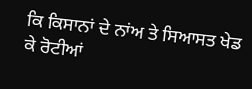ਕਿ ਕਿਸਾਨਾਂ ਦੇ ਨਾਂਅ ਤੇ ਸਿਆਸਤ ਖੇਡ ਕੇ ਰੋਟੀਆਂ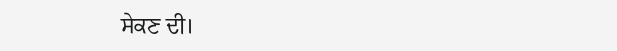ਸੇਕਣ ਦੀ।